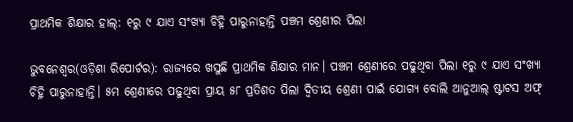ପ୍ରାଥମିକ ଶିକ୍ଷାର ହାଲ୍: ୧ରୁ ୯ ଯାଏ ସଂଖ୍ୟା ଚିହ୍ନି ପାରୁନାହାନ୍ତି ପଞ୍ଚମ ଶ୍ରେଣୀର ପିଲା

ଭୁବନେଶ୍ୱର(ଓଡ଼ିଶା ରିପୋର୍ଟର): ରାଜ୍ୟରେ ଖସୁଛି ପ୍ରାଥମିକ ଶିକ୍ଷାର ମାନ। ପଞ୍ଚମ ଶ୍ରେଣୀରେ ପଢୁଥିବା ପିଲା ୧ରୁ ୯ ଯାଏ ସଂଖ୍ୟା ଚିହ୍ନି ପାରୁନାହାନ୍ତି। ୫ମ ଶ୍ରେଣୀରେ ପଢୁଥିବା ପ୍ରାୟ ୫୮ ପ୍ରତିଶତ ପିଲା ଦ୍ୱିତୀୟ ଶ୍ରେଣୀ ପାଇଁ ଯୋଗ୍ୟ ବୋଲି ଆନୁଆଲ୍‌ ଷ୍ଟାଟସ ଅଫ୍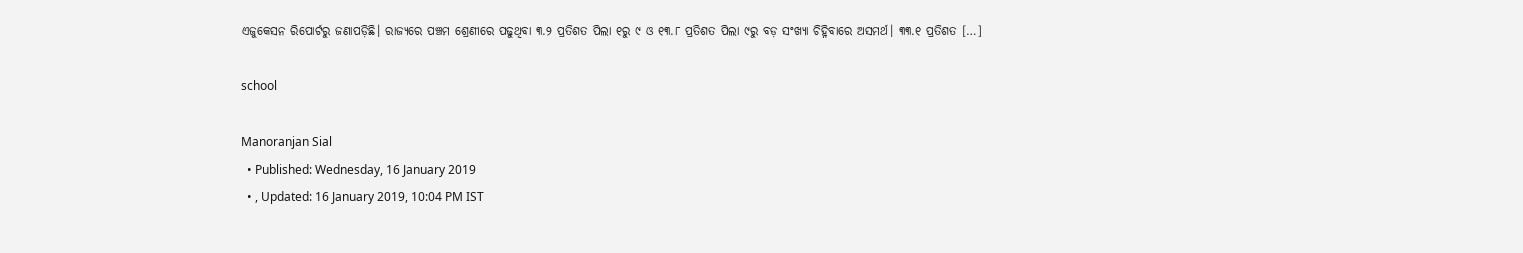ଏଜୁକେସନ ରିପୋର୍ଟରୁ ଜଣାପଡ଼ିଛି। ରାଜ୍ୟରେ ପଞ୍ଚମ ଶ୍ରେଣୀରେ ପଢୁଥିବା ୩.୨ ପ୍ରତିଶତ ପିଲା ୧ରୁ ୯ ଓ ୧୩.୮ ପ୍ରତିଶତ ପିଲା ୯ରୁ ବଡ଼ ସଂଖ୍ୟା ଚିହ୍ନିବାରେ ଅସମର୍ଥ। ୩୩.୧ ପ୍ରତିଶତ […]

school

Manoranjan Sial
  • Published: Wednesday, 16 January 2019
  • , Updated: 16 January 2019, 10:04 PM IST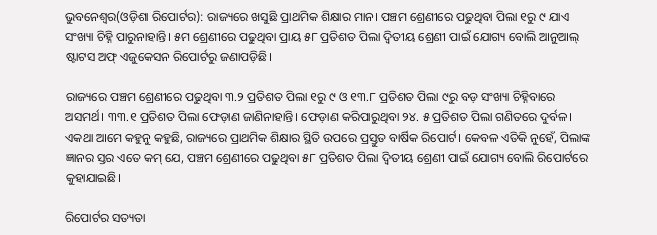ଭୁବନେଶ୍ୱର(ଓଡ଼ିଶା ରିପୋର୍ଟର): ରାଜ୍ୟରେ ଖସୁଛି ପ୍ରାଥମିକ ଶିକ୍ଷାର ମାନ। ପଞ୍ଚମ ଶ୍ରେଣୀରେ ପଢୁଥିବା ପିଲା ୧ରୁ ୯ ଯାଏ ସଂଖ୍ୟା ଚିହ୍ନି ପାରୁନାହାନ୍ତି। ୫ମ ଶ୍ରେଣୀରେ ପଢୁଥିବା ପ୍ରାୟ ୫୮ ପ୍ରତିଶତ ପିଲା ଦ୍ୱିତୀୟ ଶ୍ରେଣୀ ପାଇଁ ଯୋଗ୍ୟ ବୋଲି ଆନୁଆଲ୍‌ ଷ୍ଟାଟସ ଅଫ୍ ଏଜୁକେସନ ରିପୋର୍ଟରୁ ଜଣାପଡ଼ିଛି।

ରାଜ୍ୟରେ ପଞ୍ଚମ ଶ୍ରେଣୀରେ ପଢୁଥିବା ୩.୨ ପ୍ରତିଶତ ପିଲା ୧ରୁ ୯ ଓ ୧୩.୮ ପ୍ରତିଶତ ପିଲା ୯ରୁ ବଡ଼ ସଂଖ୍ୟା ଚିହ୍ନିବାରେ ଅସମର୍ଥ। ୩୩.୧ ପ୍ରତିଶତ ପିଲା ଫେଡ଼ାଣ ଜାଣିନାହାନ୍ତି। ଫେଡ଼ାଣ କରିପାରୁଥିବା ୨୪. ୫ ପ୍ରତିଶତ ପିଲା ଗଣିତରେ ଦୁର୍ବଳ। ଏକଥା ଆମେ କହୁନୁ କହୁଛି, ରାଜ୍ୟରେ ପ୍ରାଥମିକ ଶିକ୍ଷାର ସ୍ଥିତି ଉପରେ ପ୍ରସ୍ତୁତ ବାର୍ଷିକ ରିପୋର୍ଟ। କେବଳ ଏତିକି ନୁହେଁ, ପିଲାଙ୍କ ଜ୍ଞାନର ସ୍ତର ଏତେ କମ୍‌ ଯେ, ପଞ୍ଚମ ଶ୍ରେଣୀରେ ପଢୁଥିବା ୫୮ ପ୍ରତିଶତ ପିଲା ଦ୍ୱିତୀୟ ଶ୍ରେଣୀ ପାଇଁ ଯୋଗ୍ୟ ବୋଲି ରିପୋର୍ଟରେ କୁହାଯାଇଛି।

ରିପୋର୍ଟର ସତ୍ୟତା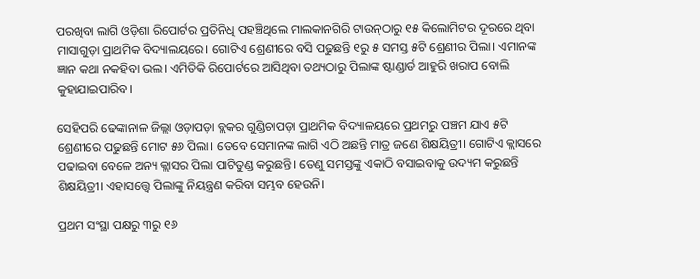ପରଖିବା ଲାଗି ଓଡ଼ିଶା ରିପୋର୍ଟର ପ୍ରତିନିଧି ପହଞ୍ଚିଥିଲେ ମାଲକାନଗିରି ଟାଉନ୍‌ଠାରୁ ୧୫ କିଲୋମିଟର ଦୂରରେ ଥିବା ମାସାଗୁଡ଼ା ପ୍ରାଥମିକ ବିଦ୍ୟାଲୟରେ। ଗୋଟିଏ ଶ୍ରେଣୀରେ ବସି ପଢୁଛନ୍ତି ୧ରୁ ୫ ସମସ୍ତ ୫ଟି ଶ୍ରେଣୀର ପିଲା। ଏମାନଙ୍କ ଜ୍ଞାନ କଥା ନକହିବା ଭଲ। ଏମିତିକି ରିପୋର୍ଟରେ ଆସିଥିବା ତଥ୍ୟଠାରୁ ପିଲାଙ୍କ ଷ୍ଟାଣ୍ଡାର୍ଡ ଆହୁରି ଖରାପ ବୋଲି କୁହାଯାଇପାରିବ।

ସେହିପରି ଢେଙ୍କାନାଳ ଜିଲ୍ଲା ଓଡ଼ାପଡ଼ା ବ୍ଲକର ଗୁଣ୍ଡିଚାପଡ଼ା ପ୍ରାଥମିକ ବିଦ୍ୟାଳୟରେ ପ୍ରଥମରୁ ପଞ୍ଚମ ଯାଏ ୫ଟି ଶ୍ରେଣୀରେ ପଢୁଛନ୍ତି ମୋଟ ୫୬ ପିଲା। ତେବେ ସେମାନଙ୍କ ଲାଗି ଏଠି ଅଛନ୍ତି ମାତ୍ର ଜଣେ ଶିକ୍ଷୟିତ୍ରୀ। ଗୋଟିଏ କ୍ଲାସରେ ପଢାଇବା ବେଳେ ଅନ୍ୟ କ୍ଲାସର ପିଲା ପାଟିତୁଣ୍ଡ କରୁଛନ୍ତି। ତେଣୁ ସମସ୍ତଙ୍କୁ ଏକାଠି ବସାଇବାକୁ ଉଦ୍ୟମ କରୁଛନ୍ତି ଶିକ୍ଷୟିତ୍ରୀ। ଏହାସତ୍ତ୍ୱେ ପିଲାଙ୍କୁ ନିୟନ୍ତ୍ରଣ କରିବା ସମ୍ଭବ ହେଉନି।

ପ୍ରଥମ ସଂସ୍ଥା ପକ୍ଷରୁ ୩ରୁ ୧୬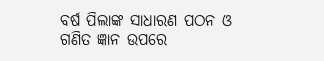ବର୍ଷ ପିଲାଙ୍କ ସାଧାରଣ ପଠନ ଓ ଗଣିତ ଜ୍ଞାନ ଉପରେ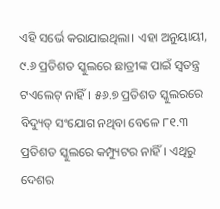ଏହି ସର୍ଭେ କରାଯାଇଥିଲା। ଏହା ଅନୁୟାୟୀ, ୯.୬ ପ୍ରତିଶତ ସ୍କୁଲରେ ଛାତ୍ରୀଙ୍କ ପାଇଁ ସ୍ୱତନ୍ତ୍ର ଟଏଲେଟ୍ ନାହିଁ। ୫୬.୭ ପ୍ରତିଶତ ସ୍କୁଲରରେ ବିଦ୍ୟୁତ୍ ସଂଯୋଗ ନଥିବା ବେଳେ ୮୧.୩ ପ୍ରତିଶତ ସ୍କୁଲରେ କମ୍ପ୍ୟୁଟର ନାହିଁ। ଏଥିରୁ ଦେଶର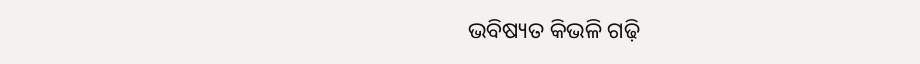ଭବିଷ୍ୟତ କିଭଳି ଗଢ଼ି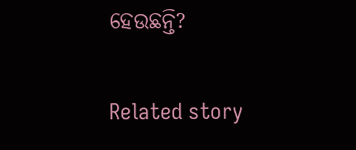ହେଉଛନ୍ତି?

Related story